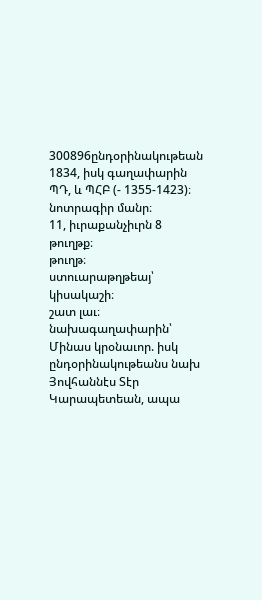300896ընդօրինակութեան 1834, իսկ գաղափարին ՊԴ, և ՊՀԲ (- 1355-1423)։
նոտրագիր մանր։
11, իւրաքանչիւրն 8 թուղթք։
թուղթ։
ստուարաթղթեայ՝ կիսակաշի։
շատ լաւ։
նախագաղափարին՝ Մինաս կրօնաւոր. իսկ ընդօրինակութեանս նախ Յովհաննէս Տէր Կարապետեան, ապա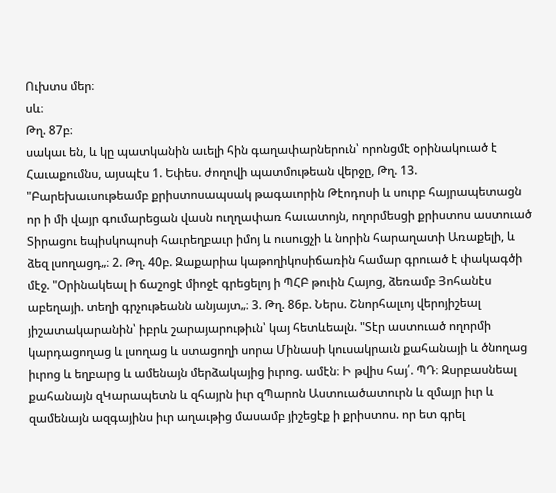Ուխտս մեր։
սև։
Թղ. 87բ։
սակաւ են, և կը պատկանին աւելի հին գաղափարներուն՝ որոնցմէ օրինակուած է Հաւաքումնս, այսպէս 1. Եփես. ժողովի պատմութեան վերջը, Թղ. 13. "Բարեխաւսութեամբ քրիստոսապսակ թագաւորին Թէոդոսի և սուրբ հայրապետացն որ ի մի վայր գումարեցան վասն ուղղափառ հաւատոյն, ողորմեսցի քրիստոս աստուած Տիրացու եպիսկոպոսի հաւրեղբաւր իմոյ և ուսուցչի և նորին հարաղատի Առաքելի, և ձեզ լսողացդ„։ 2. Թղ. 40բ. Զաքարիա կաթողիկոսիճառին համար գրուած է փակագծի մէջ. "Օրինակեալ ի ճաշոցէ միոջէ գրեցելոյ ի ՊՀԲ թուին Հայոց, ձեռամբ Յոհանէս աբեղայի. տեղի գրչութեանն անյայտ„։ 3. Թղ. 86բ. Ներս. Շնորհալւոյ վերոյիշեալ յիշատակարանին՝ իբրև շարայարութիւն՝ կայ հետևեալն. "Տէր աստուած ողորմի կարդացողաց և լսողաց և ստացողի սորա Մինասի կուսակրաւն քահանայի և ծնողաց իւրոց և եղբարց և ամենայն մերձակայից իւրոց. ամէն։ Ի թվիս հայ՛. ՊԴ։ Զսրբասնեալ քահանայն զԿարապետն և զհայրն իւր զՊարոն Աստուածատուրն և զմայր իւր և զամենայն ազգայինս իւր աղաւթից մասամբ յիշեցէք ի քրիստոս. որ ետ գրել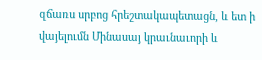զճառս սրբոց հրեշտակապետացն, և ետ ի վայելումն Մինասայ կրաւնաւորի և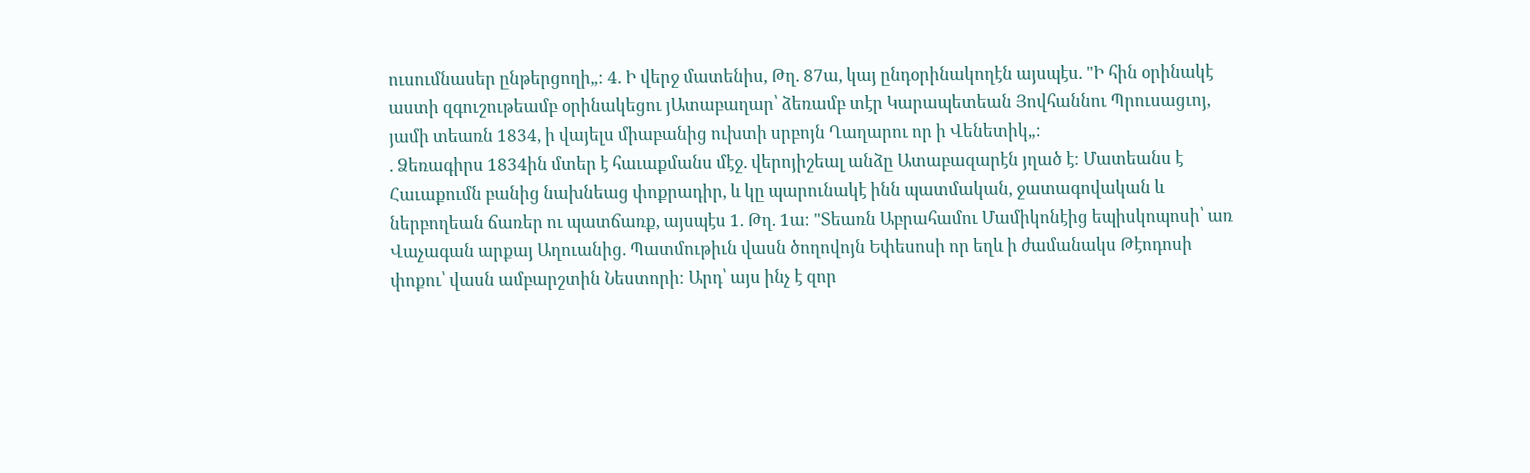ուսումնասեր ընթերցողի„։ 4. Ի վերջ մատենիս, Թղ. 87ա, կայ ընդօրինակողէն այսպէս. "Ի հին օրինակէ աստի զգուշութեամբ օրինակեցու յԱտաբաղար՝ ձեռամբ տէր Կարապետեան Յովհաննու Պրուսացւոյ, յամի տեառն 1834, ի վայելս միաբանից ուխտի սրբոյն Ղաղարու որ ի Վենետիկ„։
. Ձեռագիրս 1834ին մտեր է հաւաքմանս մէջ. վերոյիշեալ անձը Ատաբազարէն յղած է։ Մատեանս է Հաւաքումն բանից նախնեաց փոքրադիր, և կը պարունակէ ինն պատմական, ջատագովական և ներբողեան ճառեր ու պատճառք, այսպէս 1. Թղ. 1ա։ "Տեառն Աբրահամու Մամիկոնէից եպիսկոպոսի՝ առ Վաչագան արքայ Աղուանից. Պատմութիւն վասն ծողովոյն Եփեսոսի որ եղև ի ժամանակս Թէոդոսի փոքու՝ վասն ամբարշտին Նեստորի։ Արդ՝ այս ինչ է զոր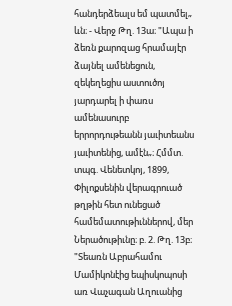հանդերձեալս եմ պատմել„ ևն։ - Վերջ Թղ. 13ա։ "Ապա ի ձեռն քարոզաց հրամայէր ձայնել ամենեցուն, զեկեղեցիս աստուծոյ յարդարել ի փառս ամենասուրբ երրորդութեանն յաւիտեանս յաւիտենից, ամէն„։ Հմմտ. տպգ. Վենետկոյ, 1899, Փիլոքսենին վերագրուած թղթին հետ ունեցած համեմատութիւններով, մեր Ներածութիւնը։ բ. 2. Թղ. 13բ։ "Տեառն Աբրահամու Մամիկոնէից եպիսկոպոսի առ Վաչագան Աղուանից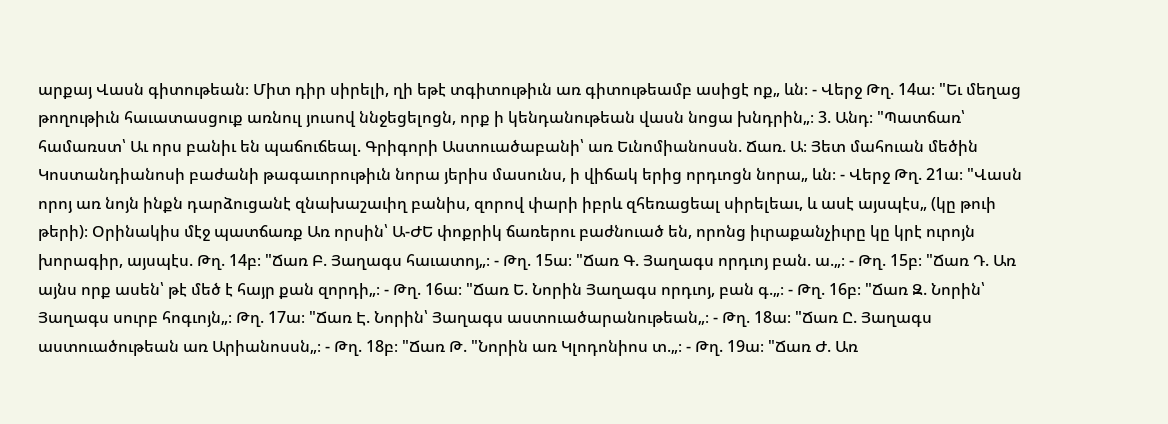արքայ Վասն գիտութեան։ Միտ դիր սիրելի, ղի եթէ տգիտութիւն առ գիտութեամբ ասիցէ ոք„ ևն։ - Վերջ Թղ. 14ա։ "Եւ մեղաց թողութիւն հաւատասցուք առնուլ յուսով ննջեցելոցն, որք ի կենդանութեան վասն նոցա խնդրին„։ 3. Անդ։ "Պատճառ՝ համառստ՝ Աւ որս բանիւ են պաճուճեալ. Գրիգորի Աստուածաբանի՝ առ Եւնոմիանոսսն. Ճառ. Ա։ Յետ մահուան մեծին Կոստանդիանոսի բաժանի թագաւորութիւն նորա յերիս մասունս, ի վիճակ երից որդւոցն նորա„ ևն։ - Վերջ Թղ. 21ա։ "Վասն որոյ առ նոյն ինքն դարձուցանէ զնախաշաւիղ բանիս, զորով փարի իբրև զհեռացեալ սիրելեաւ, և ասէ այսպէս„ (կը թուի թերի)։ Օրինակիս մէջ պատճառք Առ որսին՝ Ա-ԺԵ փոքրիկ ճառերու բաժնուած են, որոնց իւրաքանչիւրը կը կրէ ուրոյն խորագիր, այսպէս. Թղ. 14բ։ "Ճառ Բ. Յաղագս հաւատոյ„։ - Թղ. 15ա։ "Ճառ Գ. Յաղագս որդւոյ բան. ա.„։ - Թղ. 15բ։ "Ճառ Դ. Առ այնս որք ասեն՝ թէ մեծ է հայր քան զորդի„։ - Թղ. 16ա։ "Ճառ Ե. Նորին Յաղագս որդւոյ, բան գ.„։ - Թղ. 16բ։ "Ճառ Զ. Նորին՝ Յաղագս սուրբ հոգւոյն„։ Թղ. 17ա։ "Ճառ Է. Նորին՝ Յաղագս աստուածարանութեան„։ - Թղ. 18ա։ "Ճառ Ը. Յաղագս աստուածութեան առ Արիանոսսն„։ - Թղ. 18բ։ "Ճառ Թ. "Նորին առ Կլոդոնիոս տ.„։ - Թղ. 19ա։ "Ճառ Ժ. Առ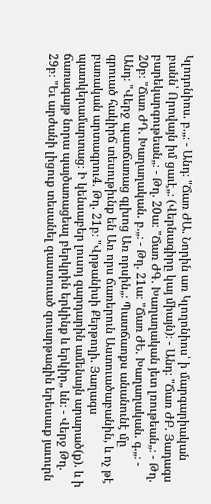Կլոդոնիոս. բ.„։ - Անդ։ "Ճառ ԺԱ. Նորին առ Կլողոնիոս՝ ի մարգարիական բանն՝ Որովայն իմ ցաւէ„։ (Վերնագիրը կայ միայն)։ - Անդ։ "Ճառ ԺԲ. Յադագս բարեկարգութեան„։ - Թղ. 20ա։ "Ճառ ԺԳ. Խաղաղական յետ լռութեան„։ - Թղ. 20բ։ "Ճառ ԺԴ. Խաղաղական. բ.„։ - Թղ. 21ա։ "Ճառ ԺԵ. Խաղաղական. գ.„։ - Անդ։ "Վերջ պատճառաց գլխոց Առ որսին„։ Պատճաոքս անանունէ մը գրուած հակիրճ տեսութիւնք են Առ որս ճառերուն Աստուածաբանին, և ոչ թէ բառական արտագրու4. Թղ. 21բ։ "Վրթանիսի Քերթողի. Յաղագս պատկերամարտաց։ Ի կենսաբեր լուսոյ զարդարին ամենայն արարած(ք). և ի ճառագայթ նորա պայծառացեալ բերկրին երկինք և երկիր„ ևն։ - Վերջ Թղ. 29բ։ "Եւ արժանի լիցուք տեսանել զաստուած զուարթագին երեսաւք յաւուրն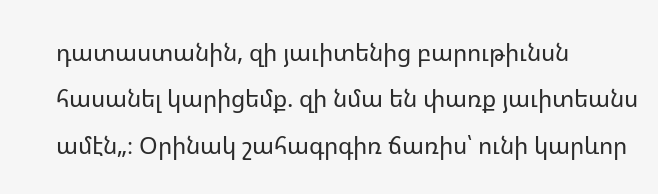դատաստանին, զի յաւիտենից բարութիւնսն հասանել կարիցեմք. զի նմա են փառք յաւիտեանս ամէն„։ Օրինակ շահագրգիռ ճառիս՝ ունի կարևոր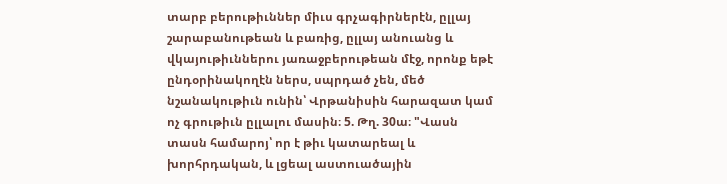տարբ բերութիւններ միւս գրչագիրներէն, ըլլայ շարաբանութեան և բառից, ըլլայ անուանց և վկայութիւններու յառաջբերութեան մէջ, որոնք եթէ ընդօրինակողէն ներս, սպրդած չեն, մեծ նշանակութիւն ունին՝ Վրթանիսին հարազատ կամ ոչ գրութիւն ըլլալու մասին։ 5. Թղ. 30ա։ "Վասն տասն համարոյ՝ որ է թիւ կատարեալ և խորհրդական, և լցեալ աստուածային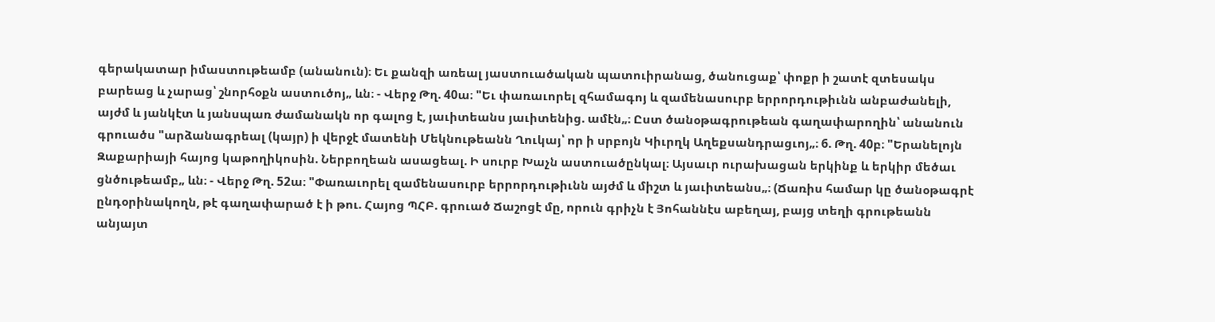գերակատար իմաստութեամբ (անանուն)։ Եւ քանզի առեալ յաստուածական պատուիրանաց, ծանուցաք՝ փոքր ի շատէ զտեսակս բարեաց և չարաց՝ շնորհօքն աստուծոյ„ ևն։ - Վերջ Թղ. 40ա։ "Եւ փառաւորել զհամագոյ և զամենասուրբ երրորդութիւնն անբաժանելի, այժմ և յանկէտ և յանսպառ ժամանակն որ գալոց է, յաւիտեանս յաւիտենից. ամէն„։ Ըստ ծանօթագրութեան գաղափարողին՝ անանուն գրուածս "արձանագրեալ (կայր) ի վերջէ մատենի Մեկնութեանն Ղուկայ՝ որ ի սրբոյն Կիւրղկ Աղեքսանդրացւոյ„։ 6. Թղ. 40բ։ "Երանելոյն Զաքարիայի հայոց կաթողիկոսին. Ներբողեան ասացեալ. Ի սուրբ Խաչն աստուածընկալ։ Այսաւր ուրախացան երկինք և երկիր մեծաւ ցնծութեամբ„ ևն։ - Վերջ Թղ. 52ա։ "Փառաւորել զամենասուրբ երրորդութիւնն այժմ և միշտ և յաւիտեանս„։ (Ճառիս համար կը ծանօթագրէ ընդօրինակողն, թէ գաղափարած է ի թու. Հայոց ՊՀԲ. գրուած Ճաշոցէ մը, որուն գրիչն է Յոհաննէս աբեղայ, բայց տեղի գրութեանն անյայտ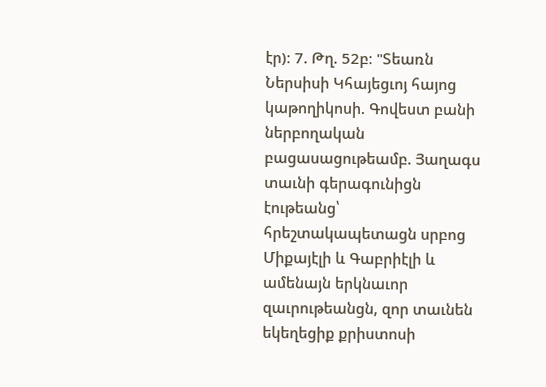էր)։ 7. Թղ. 52բ։ "Տեառն Ներսիսի Կհայեցւոյ հայոց կաթողիկոսի. Գովեստ բանի ներբողական բացասացութեամբ. Յաղագս տաւնի գերագունիցն էութեանց՝ հրեշտակապետացն սրբոց Միքայէլի և Գաբրիէլի և ամենայն երկնաւոր զաւրութեանցն, զոր տաւնեն եկեղեցիք քրիստոսի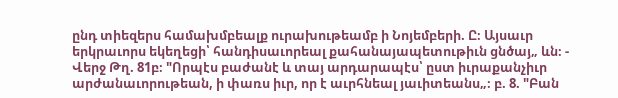ընդ տիեզերս համախմբեալք ուրախութեամբ ի Նոյեմբերի. Ը։ Այսաւր երկրաւորս եկեղեցի՝ հանդիսաւորեալ քահանայապետութիւն ցնծայ„ ևն։ - Վերջ Թղ. 81բ։ "Որպէս բաժանէ և տայ արդարապէս՝ ըստ իւրաքանչիւր արժանաւորութեան, ի փառս իւր, որ է աւրհնեալ յաւիտեանս„։ բ. 8. "Բան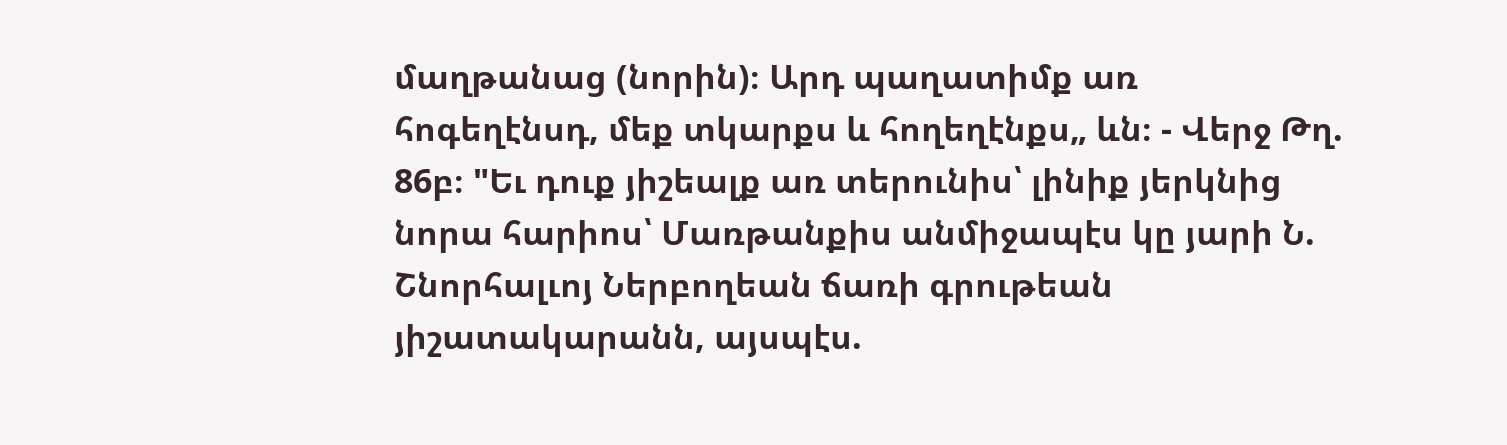մաղթանաց (նորին)։ Արդ պաղատիմք առ հոգեղէնսդ, մեք տկարքս և հողեղէնքս„ ևն։ - Վերջ Թղ. 86բ։ "Եւ դուք յիշեալք առ տերունիս՝ լինիք յերկնից նորա հարիոս՝ Մառթանքիս անմիջապէս կը յարի Ն. Շնորհալւոյ Ներբողեան ճառի գրութեան յիշատակարանն, այսպէս.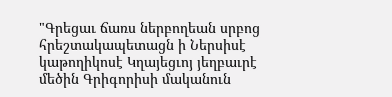"Գրեցաւ ճառս ներբողեան սրբոց հրեշտակապետացն ի Ներսիսէ կաթողիկոսէ Կղայեցւոյ յեղբաւրէ մեծին Գրիգորիսի մականուն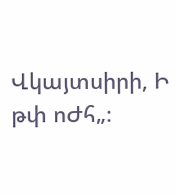Վկայտսիրի, Ի թփ ոԺհ„։